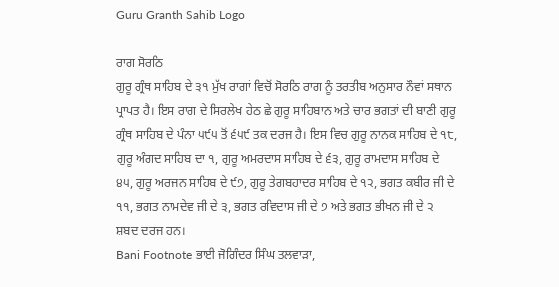Guru Granth Sahib Logo

ਰਾਗ ਸੋਰਠਿ
ਗੁਰੂ ਗ੍ਰੰਥ ਸਾਹਿਬ ਦੇ ੩੧ ਮੁੱਖ ਰਾਗਾਂ ਵਿਚੋਂ ਸੋਰਠਿ ਰਾਗ ਨੂੰ ਤਰਤੀਬ ਅਨੁਸਾਰ ਨੌਵਾਂ ਸਥਾਨ ਪ੍ਰਾਪਤ ਹੈ। ਇਸ ਰਾਗ ਦੇ ਸਿਰਲੇਖ ਹੇਠ ਛੇ ਗੁਰੂ ਸਾਹਿਬਾਨ ਅਤੇ ਚਾਰ ਭਗਤਾਂ ਦੀ ਬਾਣੀ ਗੁਰੂ ਗ੍ਰੰਥ ਸਾਹਿਬ ਦੇ ਪੰਨਾ ੫੯੫ ਤੋਂ ੬੫੯ ਤਕ ਦਰਜ ਹੈ। ਇਸ ਵਿਚ ਗੁਰੂ ਨਾਨਕ ਸਾਹਿਬ ਦੇ ੧੮, ਗੁਰੂ ਅੰਗਦ ਸਾਹਿਬ ਦਾ ੧, ਗੁਰੂ ਅਮਰਦਾਸ ਸਾਹਿਬ ਦੇ ੬੩, ਗੁਰੂ ਰਾਮਦਾਸ ਸਾਹਿਬ ਦੇ ੪੫, ਗੁਰੂ ਅਰਜਨ ਸਾਹਿਬ ਦੇ ੯੭, ਗੁਰੂ ਤੇਗਬਹਾਦਰ ਸਾਹਿਬ ਦੇ ੧੨, ਭਗਤ ਕਬੀਰ ਜੀ ਦੇ ੧੧, ਭਗਤ ਨਾਮਦੇਵ ਜੀ ਦੇ ੩, ਭਗਤ ਰਵਿਦਾਸ ਜੀ ਦੇ ੭ ਅਤੇ ਭਗਤ ਭੀਖਨ ਜੀ ਦੇ ੨ ਸ਼ਬਦ ਦਰਜ ਹਨ।
Bani Footnote ਭਾਈ ਜੋਗਿੰਦਰ ਸਿੰਘ ਤਲਵਾੜਾ,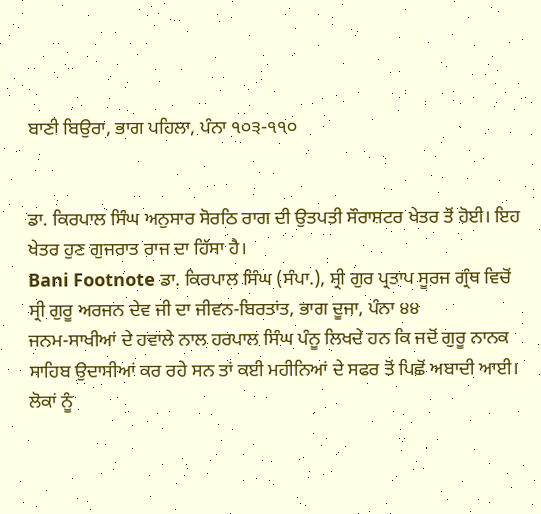ਬਾਣੀ ਬਿਉਰਾ, ਭਾਗ ਪਹਿਲਾ, ਪੰਨਾ ੧੦੩-੧੧੦


ਡਾ. ਕਿਰਪਾਲ ਸਿੰਘ ਅਨੁਸਾਰ ਸੋਰਠਿ ਰਾਗ ਦੀ ਉਤਪਤੀ ਸੌਰਾਸ਼ਟਰ ਖੇਤਰ ਤੋਂ ਹੋਈ। ਇਹ ਖੇਤਰ ਹੁਣ ਗੁਜਰਾਤ ਰਾਜ ਦਾ ਹਿੱਸਾ ਹੈ।
Bani Footnote ਡਾ. ਕਿਰਪਾਲ ਸਿੰਘ (ਸੰਪਾ.), ਸ੍ਰੀ ਗੁਰ ਪ੍ਰਤਾਪ ਸੂਰਜ ਗ੍ਰੰਥ ਵਿਚੋਂ ਸ੍ਰੀ ਗੁਰੂ ਅਰਜਨ ਦੇਵ ਜੀ ਦਾ ਜੀਵਨ-ਬਿਰਤਾਂਤ, ਭਾਗ ਦੂਜਾ, ਪੰਨਾ ੪੪
ਜਨਮ-ਸਾਖੀਆਂ ਦੇ ਹਵਾਲੇ ਨਾਲ ਹਰਪਾਲ ਸਿੰਘ ਪੰਨੂ ਲਿਖਦੇ ਹਨ ਕਿ ਜਦੋਂ ਗੁਰੂ ਨਾਨਕ ਸਾਹਿਬ ਉਦਾਸੀਆਂ ਕਰ ਰਹੇ ਸਨ ਤਾਂ ਕਈ ਮਹੀਨਿਆਂ ਦੇ ਸਫਰ ਤੋਂ ਪਿਛੋਂ ਅਬਾਦੀ ਆਈ। ਲੋਕਾਂ ਨੂੰ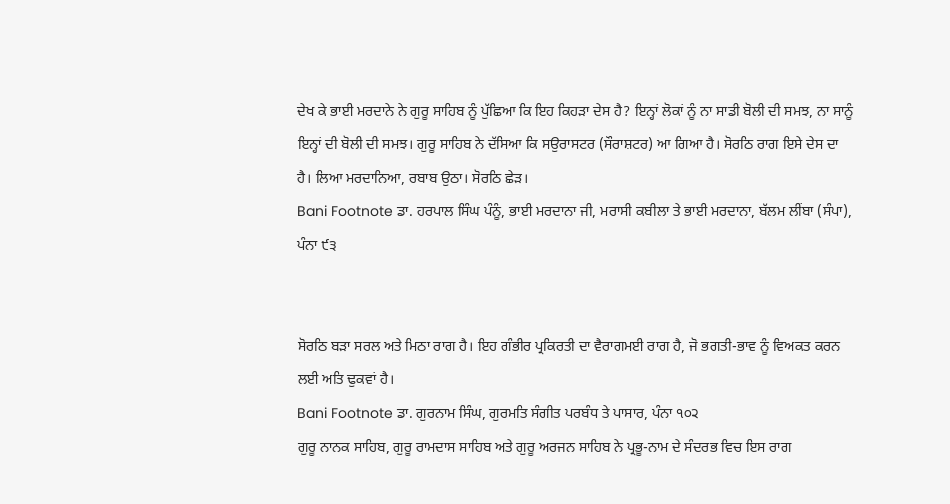ਦੇਖ ਕੇ ਭਾਈ ਮਰਦਾਨੇ ਨੇ ਗੁਰੂ ਸਾਹਿਬ ਨੂੰ ਪੁੱਛਿਆ ਕਿ ਇਹ ਕਿਹੜਾ ਦੇਸ ਹੈ? ਇਨ੍ਹਾਂ ਲੋਕਾਂ ਨੂੰ ਨਾ ਸਾਡੀ ਬੋਲੀ ਦੀ ਸਮਝ, ਨਾ ਸਾਨੂੰ ਇਨ੍ਹਾਂ ਦੀ ਬੋਲੀ ਦੀ ਸਮਝ। ਗੁਰੂ ਸਾਹਿਬ ਨੇ ਦੱਸਿਆ ਕਿ ਸਉਰਾਸਟਰ (ਸੌਰਾਸ਼ਟਰ) ਆ ਗਿਆ ਹੈ। ਸੋਰਠਿ ਰਾਗ ਇਸੇ ਦੇਸ ਦਾ ਹੈ। ਲਿਆ ਮਰਦਾਨਿਆ, ਰਬਾਬ ਉਠਾ। ਸੋਰਠਿ ਛੇੜ।
Bani Footnote ਡਾ. ਹਰਪਾਲ ਸਿੰਘ ਪੰਨੂੰ, ਭਾਈ ਮਰਦਾਨਾ ਜੀ, ਮਰਾਸੀ ਕਬੀਲਾ ਤੇ ਭਾਈ ਮਰਦਾਨਾ, ਬੱਲਮ ਲੀਂਬਾ (ਸੰਪਾ), ਪੰਨਾ ੯੩


ਸੋਰਠਿ ਬੜਾ ਸਰਲ ਅਤੇ ਮਿਠਾ ਰਾਗ ਹੈ। ਇਹ ਗੰਭੀਰ ਪ੍ਰਕਿਰਤੀ ਦਾ ਵੈਰਾਗਮਈ ਰਾਗ ਹੈ, ਜੋ ਭਗਤੀ-ਭਾਵ ਨੂੰ ਵਿਅਕਤ ਕਰਨ ਲਈ ਅਤਿ ਢੁਕਵਾਂ ਹੈ।
Bani Footnote ਡਾ. ਗੁਰਨਾਮ ਸਿੰਘ, ਗੁਰਮਤਿ ਸੰਗੀਤ ਪਰਬੰਧ ਤੇ ਪਾਸਾਰ, ਪੰਨਾ ੧੦੨
ਗੁਰੂ ਨਾਨਕ ਸਾਹਿਬ, ਗੁਰੂ ਰਾਮਦਾਸ ਸਾਹਿਬ ਅਤੇ ਗੁਰੂ ਅਰਜਨ ਸਾਹਿਬ ਨੇ ਪ੍ਰਭੂ-ਨਾਮ ਦੇ ਸੰਦਰਭ ਵਿਚ ਇਸ ਰਾਗ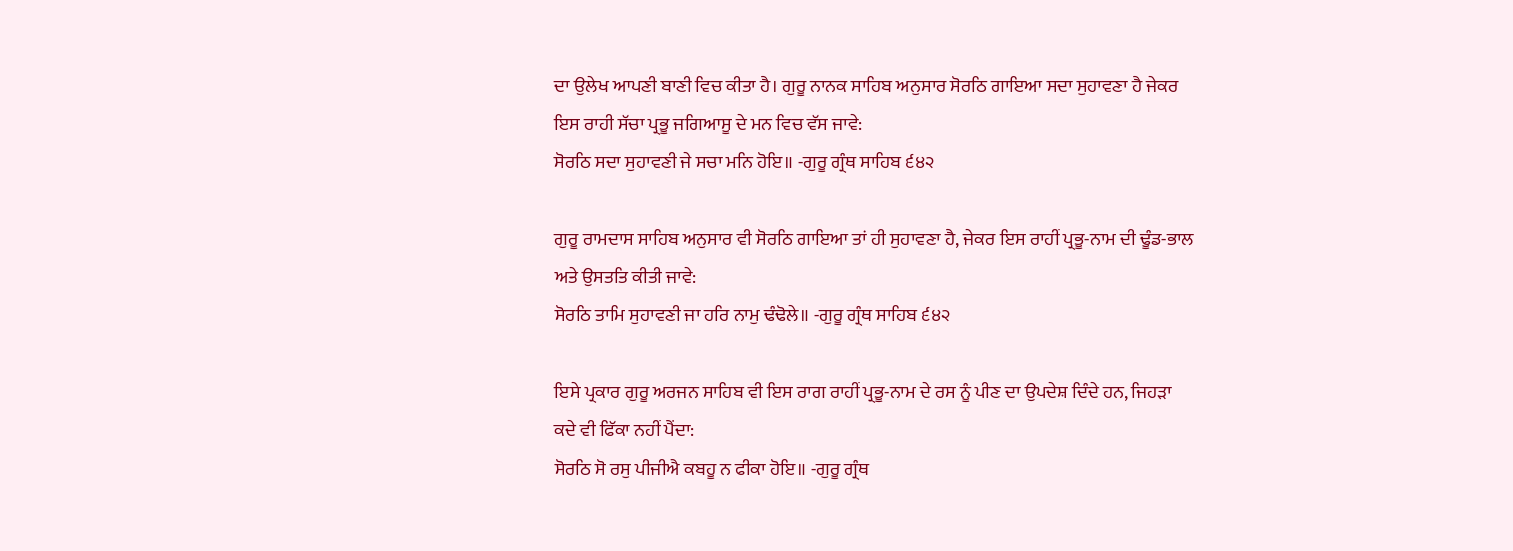ਦਾ ਉਲੇਖ ਆਪਣੀ ਬਾਣੀ ਵਿਚ ਕੀਤਾ ਹੈ। ਗੁਰੂ ਨਾਨਕ ਸਾਹਿਬ ਅਨੁਸਾਰ ਸੋਰਠਿ ਗਾਇਆ ਸਦਾ ਸੁਹਾਵਣਾ ਹੈ ਜੇਕਰ ਇਸ ਰਾਹੀ ਸੱਚਾ ਪ੍ਰਭੂ ਜਗਿਆਸੂ ਦੇ ਮਨ ਵਿਚ ਵੱਸ ਜਾਵੇ:
ਸੋਰਠਿ ਸਦਾ ਸੁਹਾਵਣੀ ਜੇ ਸਚਾ ਮਨਿ ਹੋਇ॥ -ਗੁਰੂ ਗ੍ਰੰਥ ਸਾਹਿਬ ੬੪੨

ਗੁਰੂ ਰਾਮਦਾਸ ਸਾਹਿਬ ਅਨੁਸਾਰ ਵੀ ਸੋਰਠਿ ਗਾਇਆ ਤਾਂ ਹੀ ਸੁਹਾਵਣਾ ਹੈ, ਜੇਕਰ ਇਸ ਰਾਹੀਂ ਪ੍ਰਭੂ-ਨਾਮ ਦੀ ਢੂੰਡ-ਭਾਲ ਅਤੇ ਉਸਤਤਿ ਕੀਤੀ ਜਾਵੇ:
ਸੋਰਠਿ ਤਾਮਿ ਸੁਹਾਵਣੀ ਜਾ ਹਰਿ ਨਾਮੁ ਢੰਢੋਲੇ॥ -ਗੁਰੂ ਗ੍ਰੰਥ ਸਾਹਿਬ ੬੪੨

ਇਸੇ ਪ੍ਰਕਾਰ ਗੁਰੂ ਅਰਜਨ ਸਾਹਿਬ ਵੀ ਇਸ ਰਾਗ ਰਾਹੀਂ ਪ੍ਰਭੂ-ਨਾਮ ਦੇ ਰਸ ਨੂੰ ਪੀਣ ਦਾ ਉਪਦੇਸ਼ ਦਿੰਦੇ ਹਨ, ਜਿਹੜਾ ਕਦੇ ਵੀ ਫਿੱਕਾ ਨਹੀਂ ਪੈਂਦਾ:
ਸੋਰਠਿ ਸੋ ਰਸੁ ਪੀਜੀਐ ਕਬਹੂ ਨ ਫੀਕਾ ਹੋਇ॥ -ਗੁਰੂ ਗ੍ਰੰਥ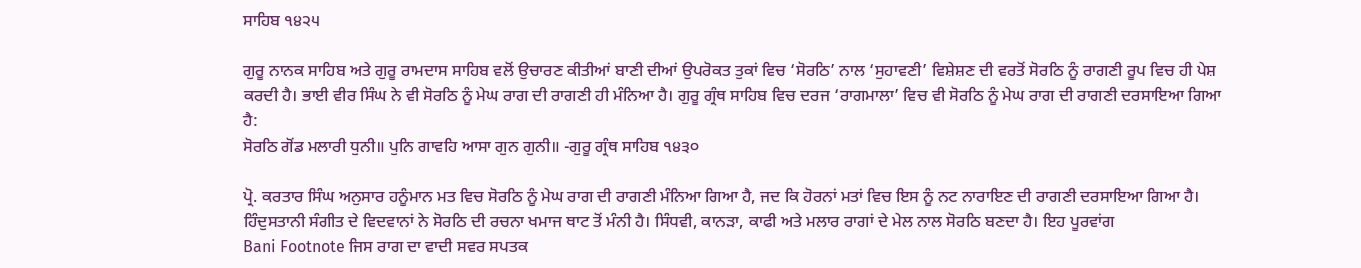ਸਾਹਿਬ ੧੪੨੫

ਗੁਰੂ ਨਾਨਕ ਸਾਹਿਬ ਅਤੇ ਗੁਰੂ ਰਾਮਦਾਸ ਸਾਹਿਬ ਵਲੋਂ ਉਚਾਰਣ ਕੀਤੀਆਂ ਬਾਣੀ ਦੀਆਂ ਉਪਰੋਕਤ ਤੁਕਾਂ ਵਿਚ ‘ਸੋਰਠਿ’ ਨਾਲ ‘ਸੁਹਾਵਣੀ’ ਵਿਸ਼ੇਸ਼ਣ ਦੀ ਵਰਤੋਂ ਸੋਰਠਿ ਨੂੰ ਰਾਗਣੀ ਰੂਪ ਵਿਚ ਹੀ ਪੇਸ਼ ਕਰਦੀ ਹੈ। ਭਾਈ ਵੀਰ ਸਿੰਘ ਨੇ ਵੀ ਸੋਰਠਿ ਨੂੰ ਮੇਘ ਰਾਗ ਦੀ ਰਾਗਣੀ ਹੀ ਮੰਨਿਆ ਹੈ। ਗੁਰੂ ਗ੍ਰੰਥ ਸਾਹਿਬ ਵਿਚ ਦਰਜ ‘ਰਾਗਮਾਲਾ’ ਵਿਚ ਵੀ ਸੋਰਠਿ ਨੂੰ ਮੇਘ ਰਾਗ ਦੀ ਰਾਗਣੀ ਦਰਸਾਇਆ ਗਿਆ ਹੈ:
ਸੋਰਠਿ ਗੋਂਡ ਮਲਾਰੀ ਧੁਨੀ॥ ਪੁਨਿ ਗਾਵਹਿ ਆਸਾ ਗੁਨ ਗੁਨੀ॥ -ਗੁਰੂ ਗ੍ਰੰਥ ਸਾਹਿਬ ੧੪੩੦

ਪ੍ਰੋ. ਕਰਤਾਰ ਸਿੰਘ ਅਨੁਸਾਰ ਹਨੂੰਮਾਨ ਮਤ ਵਿਚ ਸੋਰਠਿ ਨੂੰ ਮੇਘ ਰਾਗ ਦੀ ਰਾਗਣੀ ਮੰਨਿਆ ਗਿਆ ਹੈ, ਜਦ ਕਿ ਹੋਰਨਾਂ ਮਤਾਂ ਵਿਚ ਇਸ ਨੂੰ ਨਟ ਨਾਰਾਇਣ ਦੀ ਰਾਗਣੀ ਦਰਸਾਇਆ ਗਿਆ ਹੈ। ਹਿੰਦੁਸਤਾਨੀ ਸੰਗੀਤ ਦੇ ਵਿਦਵਾਨਾਂ ਨੇ ਸੋਰਠਿ ਦੀ ਰਚਨਾ ਖਮਾਜ ਥਾਟ ਤੋਂ ਮੰਨੀ ਹੈ। ਸਿੰਧਵੀ, ਕਾਨੜਾ, ਕਾਫੀ ਅਤੇ ਮਲਾਰ ਰਾਗਾਂ ਦੇ ਮੇਲ ਨਾਲ ਸੋਰਠਿ ਬਣਦਾ ਹੈ। ਇਹ ਪੂਰਵਾਂਗ
Bani Footnote ਜਿਸ ਰਾਗ ਦਾ ਵਾਦੀ ਸਵਰ ਸਪਤਕ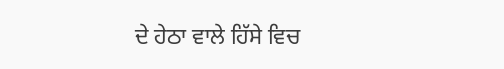ਦੇ ਹੇਠਾ ਵਾਲੇ ਹਿੱਸੇ ਵਿਚ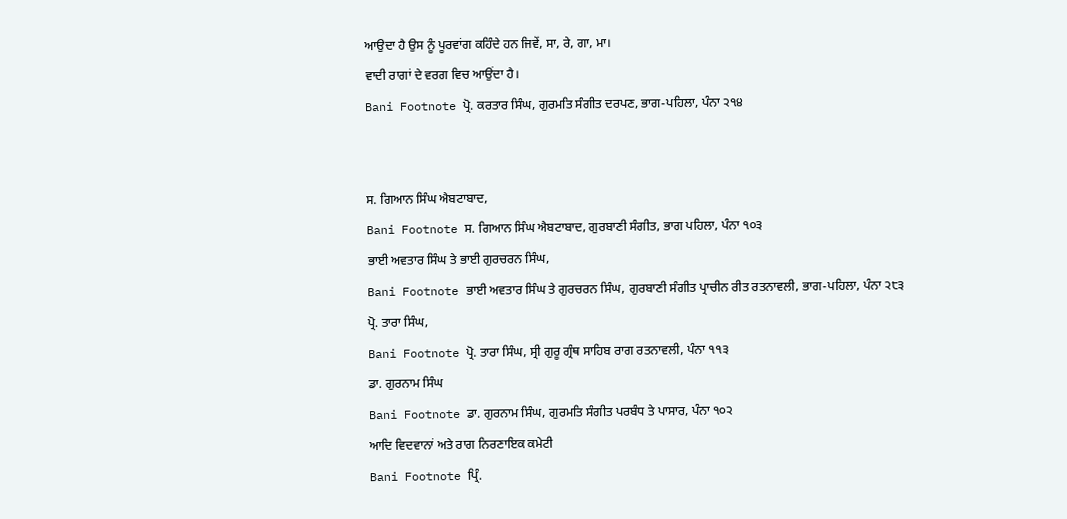ਆਉਦਾ ਹੈ ਉਸ ਨੂੰ ਪੂਰਵਾਂਗ ਕਹਿੰਦੇ ਹਨ ਜਿਵੇਂ, ਸਾ, ਰੇ, ਗਾ, ਮਾ।
ਵਾਦੀ ਰਾਗਾਂ ਦੇ ਵਰਗ ਵਿਚ ਆਉਂਦਾ ਹੈ।
Bani Footnote ਪ੍ਰੋ. ਕਰਤਾਰ ਸਿੰਘ, ਗੁਰਮਤਿ ਸੰਗੀਤ ਦਰਪਣ, ਭਾਗ-ਪਹਿਲਾ, ਪੰਨਾ ੨੧੪


ਸ. ਗਿਆਨ ਸਿੰਘ ਐਬਟਾਬਾਦ,
Bani Footnote ਸ. ਗਿਆਨ ਸਿੰਘ ਐਬਟਾਬਾਦ, ਗੁਰਬਾਣੀ ਸੰਗੀਤ, ਭਾਗ ਪਹਿਲਾ, ਪੰਨਾ ੧੦੩
ਭਾਈ ਅਵਤਾਰ ਸਿੰਘ ਤੇ ਭਾਈ ਗੁਰਚਰਨ ਸਿੰਘ,
Bani Footnote ਭਾਈ ਅਵਤਾਰ ਸਿੰਘ ਤੇ ਗੁਰਚਰਨ ਸਿੰਘ, ਗੁਰਬਾਣੀ ਸੰਗੀਤ ਪ੍ਰਾਚੀਨ ਰੀਤ ਰਤਨਾਵਲੀ, ਭਾਗ-ਪਹਿਲਾ, ਪੰਨਾ ੨੮੩
ਪ੍ਰੋ. ਤਾਰਾ ਸਿੰਘ,
Bani Footnote ਪ੍ਰੋ. ਤਾਰਾ ਸਿੰਘ, ਸ੍ਰੀ ਗੁਰੂ ਗ੍ਰੰਥ ਸਾਹਿਬ ਰਾਗ ਰਤਨਾਵਲੀ, ਪੰਨਾ ੧੧੩
ਡਾ. ਗੁਰਨਾਮ ਸਿੰਘ
Bani Footnote ਡਾ. ਗੁਰਨਾਮ ਸਿੰਘ, ਗੁਰਮਤਿ ਸੰਗੀਤ ਪਰਬੰਧ ਤੇ ਪਾਸਾਰ, ਪੰਨਾ ੧੦੨
ਆਦਿ ਵਿਦਵਾਨਾਂ ਅਤੇ ਰਾਗ ਨਿਰਣਾਇਕ ਕਮੇਟੀ
Bani Footnote ਪ੍ਰਿੰ.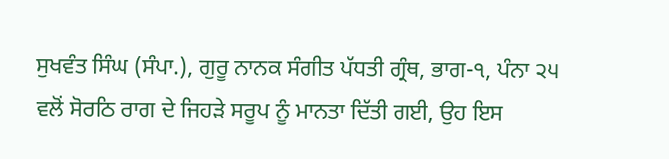ਸੁਖਵੰਤ ਸਿੰਘ (ਸੰਪਾ.), ਗੁਰੂ ਨਾਨਕ ਸੰਗੀਤ ਪੱਧਤੀ ਗ੍ਰੰਥ, ਭਾਗ-੧, ਪੰਨਾ ੨੫
ਵਲੋਂ ਸੋਰਠਿ ਰਾਗ ਦੇ ਜਿਹੜੇ ਸਰੂਪ ਨੂੰ ਮਾਨਤਾ ਦਿੱਤੀ ਗਈ, ਉਹ ਇਸ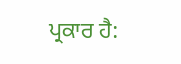ਪ੍ਰਕਾਰ ਹੈ: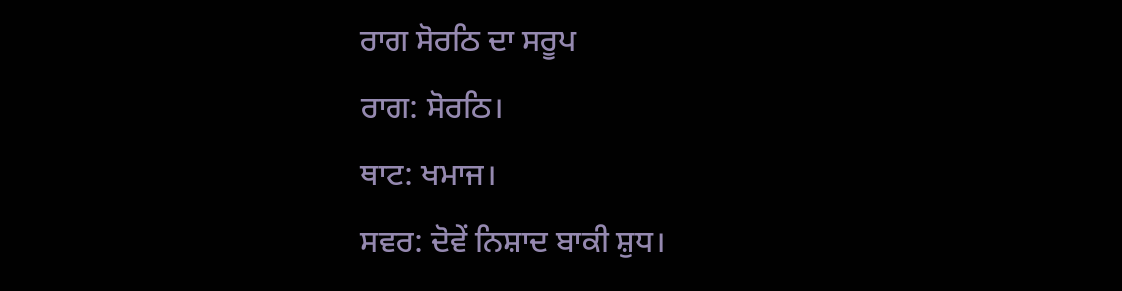ਰਾਗ ਸੋਰਠਿ ਦਾ ਸਰੂਪ
ਰਾਗ: ਸੋਰਠਿ।
ਥਾਟ: ਖਮਾਜ।
ਸਵਰ: ਦੋਵੇਂ ਨਿਸ਼ਾਦ ਬਾਕੀ ਸ਼ੁਧ।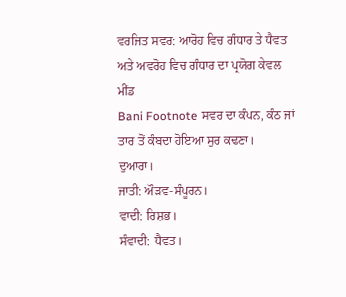ਵਰਜਿਤ ਸਵਰ: ਆਰੋਹ ਵਿਚ ਗੰਧਾਰ ਤੇ ਧੈਵਤ ਅਤੇ ਅਵਰੋਹ ਵਿਚ ਗੰਧਾਰ ਦਾ ਪ੍ਰਯੋਗ ਕੇਵਲ ਮੀਂਡ
Bani Footnote ਸਵਰ ਦਾ ਕੰਪਨ, ਕੰਠ ਜਾਂ ਤਾਰ ਤੋਂ ਕੰਬਦਾ ਹੋਇਆ ਸੁਰ ਕਢਣਾ।
ਦੁਆਰਾ।
ਜਾਤੀ: ਔੜਵ-ਸੰਪੂਰਨ।
ਵਾਦੀ: ਰਿਸ਼ਭ।
ਸੰਵਾਦੀ: ਧੈਵਤ।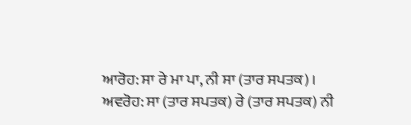ਆਰੋਹ: ਸਾ ਰੇ ਮਾ ਪਾ, ਨੀ ਸਾ (ਤਾਰ ਸਪਤਕ)।
ਅਵਰੋਹ: ਸਾ (ਤਾਰ ਸਪਤਕ) ਰੇ (ਤਾਰ ਸਪਤਕ) ਨੀ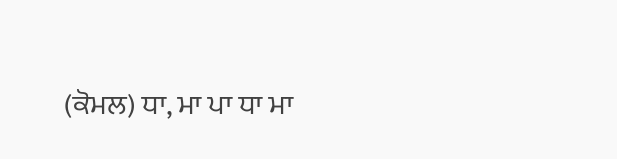(ਕੋਮਲ) ਧਾ, ਮਾ ਪਾ ਧਾ ਮਾ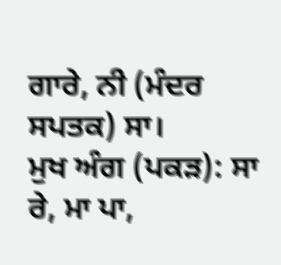ਗਾਰੇ, ਨੀ (ਮੰਦਰ ਸਪਤਕ) ਸਾ।
ਮੁਖ ਅੰਗ (ਪਕੜ): ਸਾ ਰੇ, ਮਾ ਪਾ,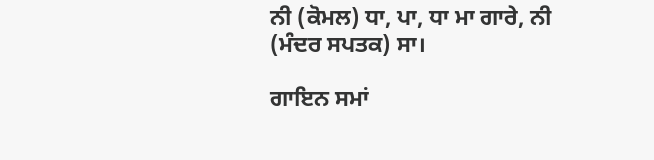ਨੀ (ਕੋਮਲ) ਧਾ, ਪਾ, ਧਾ ਮਾ ਗਾਰੇ, ਨੀ (ਮੰਦਰ ਸਪਤਕ) ਸਾ।

ਗਾਇਨ ਸਮਾਂ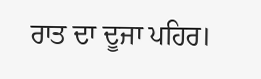ਰਾਤ ਦਾ ਦੂਜਾ ਪਹਿਰ।